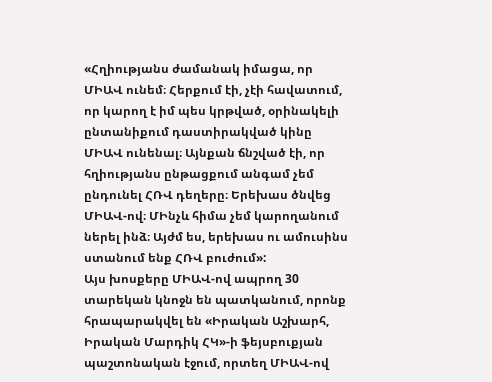«Հղիությանս ժամանակ իմացա, որ ՄԻԱՎ ունեմ։ Հերքում էի, չէի հավատում, որ կարող է իմ պես կրթված, օրինակելի ընտանիքում դաստիրակված կինը ՄԻԱՎ ունենալ։ Այնքան ճնշված էի, որ հղիությանս ընթացքում անգամ չեմ ընդունել ՀՌՎ դեղերը։ Երեխաս ծնվեց ՄԻԱՎ-ով։ ՄԻնչև հիմա չեմ կարողանում ներել ինձ։ Այժմ ես, երեխաս ու ամուսինս ստանում ենք ՀՌՎ բուժում»:
Այս խոսքերը ՄԻԱՎ-ով ապրող 30 տարեկան կնոջն են պատկանում, որոնք հրապարակվել են «Իրական Աշխարհ, Իրական Մարդիկ ՀԿ»-ի ֆեյսբուքյան պաշտոնական էջում, որտեղ ՄԻԱՎ-ով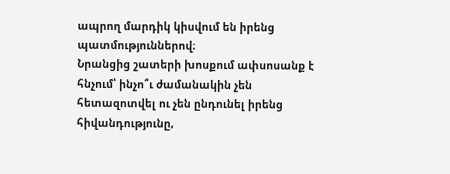ապրող մարդիկ կիսվում են իրենց պատմություններով։
Նրանցից շատերի խոսքում ափսոսանք է հնչում՝ ինչո՞ւ ժամանակին չեն հետազոտվել ու չեն ընդունել իրենց հիվանդությունը,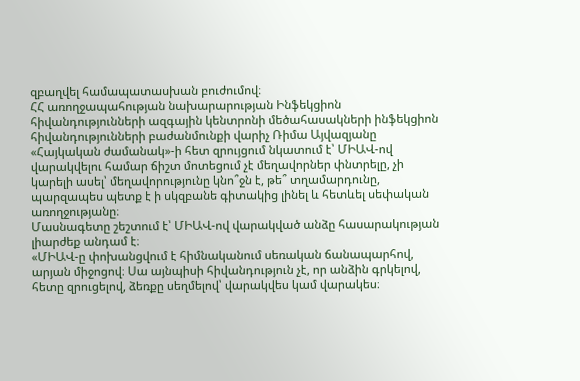զբաղվել համապատասխան բուժումով։
ՀՀ առողջապահության նախարարության Ինֆեկցիոն հիվանդությունների ազգային կենտրոնի մեծահասակների ինֆեկցիոն հիվանդությունների բաժանմունքի վարիչ Ռիմա Այվազյանը «Հայկական ժամանակ»-ի հետ զրույցում նկատում է՝ ՄԻԱՎ-ով վարակվելու համար ճիշտ մոտեցում չէ մեղավորներ փնտրելը, չի կարելի ասել՝ մեղավորությունը կնո՞ջն է, թե՞ տղամարդունը, պարզապես պետք է ի սկզբանե գիտակից լինել և հետևել սեփական առողջությանը։
Մասնագետը շեշտում է՝ ՄԻԱՎ-ով վարակված անձը հասարակության լիարժեք անդամ է։
«ՄԻԱՎ-ը փոխանցվում է հիմնականում սեռական ճանապարհով, արյան միջոցով։ Սա այնպիսի հիվանդություն չէ, որ անձին գրկելով, հետը զրուցելով, ձեռքը սեղմելով՝ վարակվես կամ վարակես։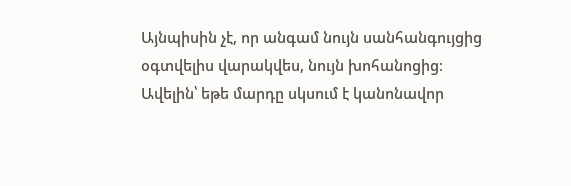Այնպիսին չէ, որ անգամ նույն սանհանգույցից օգտվելիս վարակվես, նույն խոհանոցից։ Ավելին՝ եթե մարդը սկսում է կանոնավոր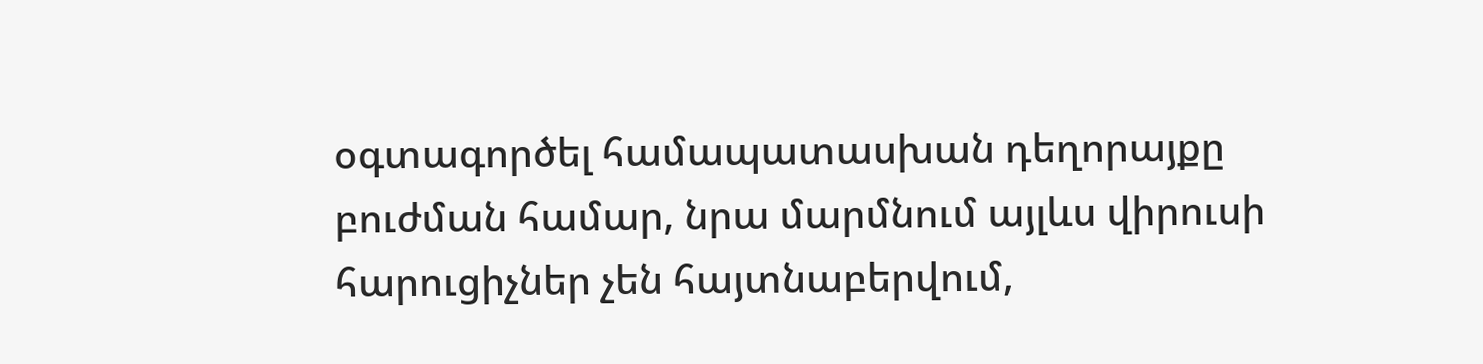օգտագործել համապատասխան դեղորայքը բուժման համար, նրա մարմնում այլևս վիրուսի հարուցիչներ չեն հայտնաբերվում,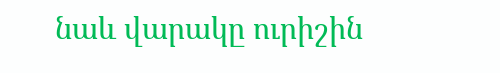նաև վարակը ուրիշին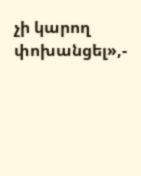չի կարող փոխանցել»,-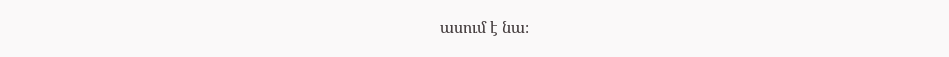ասում է նա։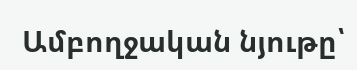Ամբողջական նյութը՝